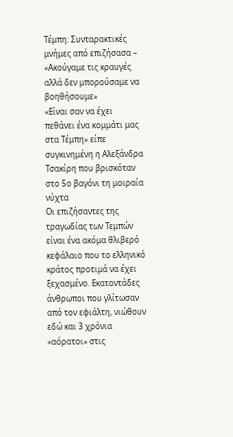Τέμπη: Συνταρακτικές μνήμες από επιζήσασα – «Ακούγαμε τις κραυγές αλλά δεν μπορούσαμε να βοηθήσουμε»
«Είναι σαν να έχει πεθάνει ένα κομμάτι μας στα Τέμπη» είπε συγκινημένη η Αλεξάνδρα Τσακίρη που βρισκόταν στο 5ο βαγόνι τη μοιραία νύχτα
Οι επιζήσαντες της τραγωδίας των Τεμπών είναι ένα ακόμα θλιβερό κεφάλαιο που το ελληνικό κράτος προτιμά να έχει ξεχασμένο. Εκατοντάδες άνθρωποι που γλίτωσαν από τον εφιάλτη, νιώθουν εδώ και 3 χρόνια «αόρατοι» στις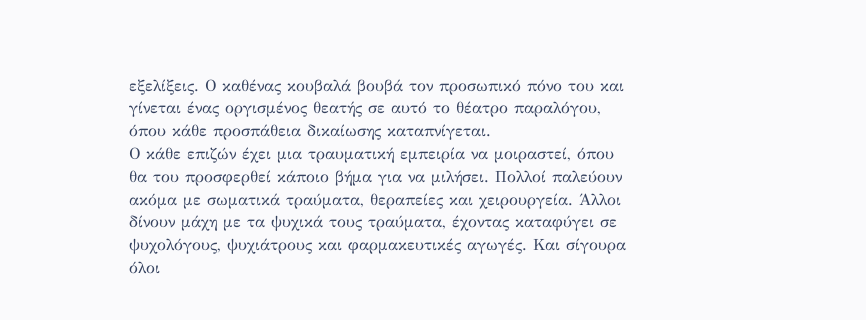εξελίξεις. Ο καθένας κουβαλά βουβά τον προσωπικό πόνο του και γίνεται ένας οργισμένος θεατής σε αυτό το θέατρο παραλόγου, όπου κάθε προσπάθεια δικαίωσης καταπνίγεται.
Ο κάθε επιζών έχει μια τραυματική εμπειρία να μοιραστεί, όπου θα του προσφερθεί κάποιο βήμα για να μιλήσει. Πολλοί παλεύουν ακόμα με σωματικά τραύματα, θεραπείες και χειρουργεία. Άλλοι δίνουν μάχη με τα ψυχικά τους τραύματα, έχοντας καταφύγει σε ψυχολόγους, ψυχιάτρους και φαρμακευτικές αγωγές. Και σίγουρα όλοι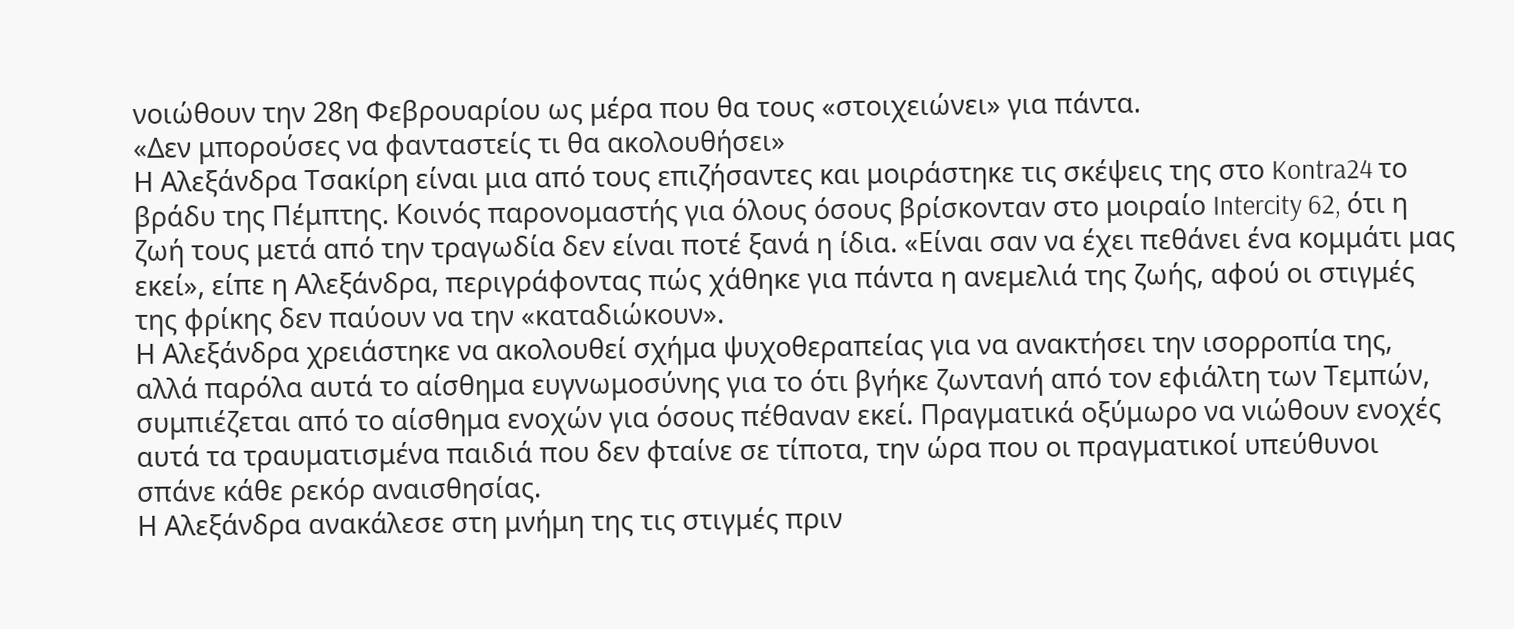νοιώθουν την 28η Φεβρουαρίου ως μέρα που θα τους «στοιχειώνει» για πάντα.
«Δεν μπορούσες να φανταστείς τι θα ακολουθήσει»
Η Αλεξάνδρα Τσακίρη είναι μια από τους επιζήσαντες και μοιράστηκε τις σκέψεις της στο Kontra24 το βράδυ της Πέμπτης. Κοινός παρονομαστής για όλους όσους βρίσκονταν στο μοιραίο Intercity 62, ότι η ζωή τους μετά από την τραγωδία δεν είναι ποτέ ξανά η ίδια. «Είναι σαν να έχει πεθάνει ένα κομμάτι μας εκεί», είπε η Αλεξάνδρα, περιγράφοντας πώς χάθηκε για πάντα η ανεμελιά της ζωής, αφού οι στιγμές της φρίκης δεν παύουν να την «καταδιώκουν».
Η Αλεξάνδρα χρειάστηκε να ακολουθεί σχήμα ψυχοθεραπείας για να ανακτήσει την ισορροπία της, αλλά παρόλα αυτά το αίσθημα ευγνωμοσύνης για το ότι βγήκε ζωντανή από τον εφιάλτη των Τεμπών, συμπιέζεται από το αίσθημα ενοχών για όσους πέθαναν εκεί. Πραγματικά οξύμωρο να νιώθουν ενοχές αυτά τα τραυματισμένα παιδιά που δεν φταίνε σε τίποτα, την ώρα που οι πραγματικοί υπεύθυνοι σπάνε κάθε ρεκόρ αναισθησίας.
Η Αλεξάνδρα ανακάλεσε στη μνήμη της τις στιγμές πριν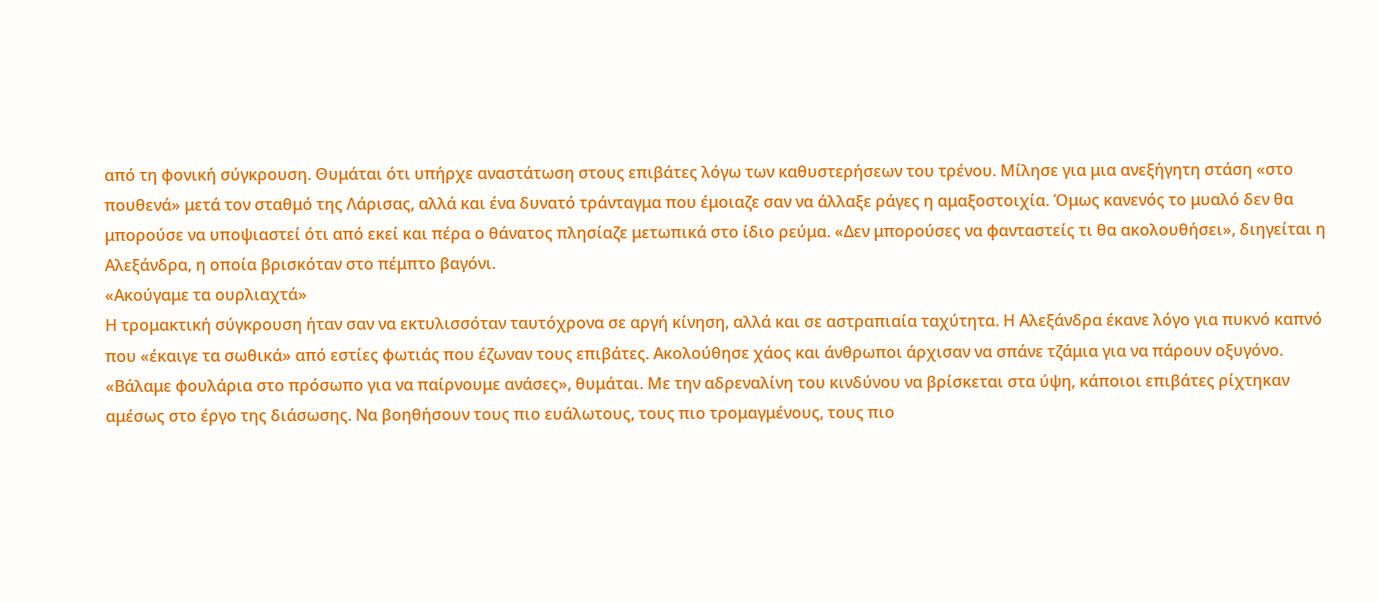από τη φονική σύγκρουση. Θυμάται ότι υπήρχε αναστάτωση στους επιβάτες λόγω των καθυστερήσεων του τρένου. Μίλησε για μια ανεξήγητη στάση «στο πουθενά» μετά τον σταθμό της Λάρισας, αλλά και ένα δυνατό τράνταγμα που έμοιαζε σαν να άλλαξε ράγες η αμαξοστοιχία. Όμως κανενός το μυαλό δεν θα μπορούσε να υποψιαστεί ότι από εκεί και πέρα ο θάνατος πλησίαζε μετωπικά στο ίδιο ρεύμα. «Δεν μπορούσες να φανταστείς τι θα ακολουθήσει», διηγείται η Αλεξάνδρα, η οποία βρισκόταν στο πέμπτο βαγόνι.
«Ακούγαμε τα ουρλιαχτά»
Η τρομακτική σύγκρουση ήταν σαν να εκτυλισσόταν ταυτόχρονα σε αργή κίνηση, αλλά και σε αστραπιαία ταχύτητα. Η Αλεξάνδρα έκανε λόγο για πυκνό καπνό που «έκαιγε τα σωθικά» από εστίες φωτιάς που έζωναν τους επιβάτες. Ακολούθησε χάος και άνθρωποι άρχισαν να σπάνε τζάμια για να πάρουν οξυγόνο. «Βάλαμε φουλάρια στο πρόσωπο για να παίρνουμε ανάσες», θυμάται. Με την αδρεναλίνη του κινδύνου να βρίσκεται στα ύψη, κάποιοι επιβάτες ρίχτηκαν αμέσως στο έργο της διάσωσης. Να βοηθήσουν τους πιο ευάλωτους, τους πιο τρομαγμένους, τους πιο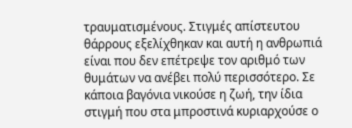τραυματισμένους. Στιγμές απίστευτου θάρρους εξελίχθηκαν και αυτή η ανθρωπιά είναι που δεν επέτρεψε τον αριθμό των θυμάτων να ανέβει πολύ περισσότερο. Σε κάποια βαγόνια νικούσε η ζωή, την ίδια στιγμή που στα μπροστινά κυριαρχούσε ο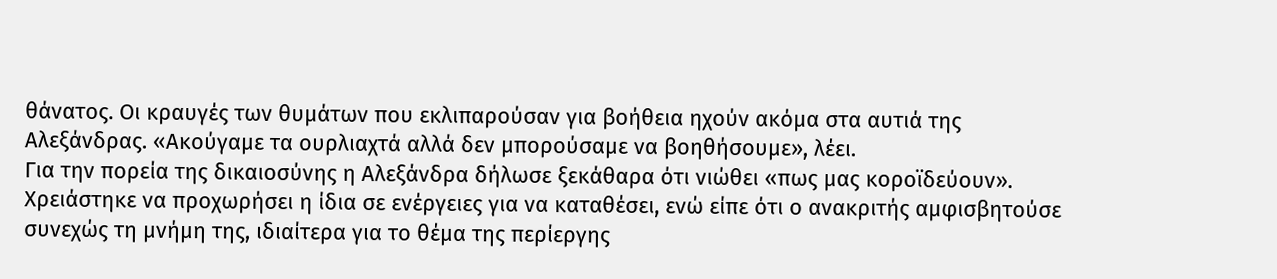θάνατος. Οι κραυγές των θυμάτων που εκλιπαρούσαν για βοήθεια ηχούν ακόμα στα αυτιά της Αλεξάνδρας. «Ακούγαμε τα ουρλιαχτά αλλά δεν μπορούσαμε να βοηθήσουμε», λέει.
Για την πορεία της δικαιοσύνης η Αλεξάνδρα δήλωσε ξεκάθαρα ότι νιώθει «πως μας κοροϊδεύουν». Χρειάστηκε να προχωρήσει η ίδια σε ενέργειες για να καταθέσει, ενώ είπε ότι ο ανακριτής αμφισβητούσε συνεχώς τη μνήμη της, ιδιαίτερα για το θέμα της περίεργης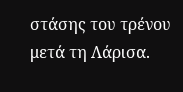στάσης του τρένου μετά τη Λάρισα.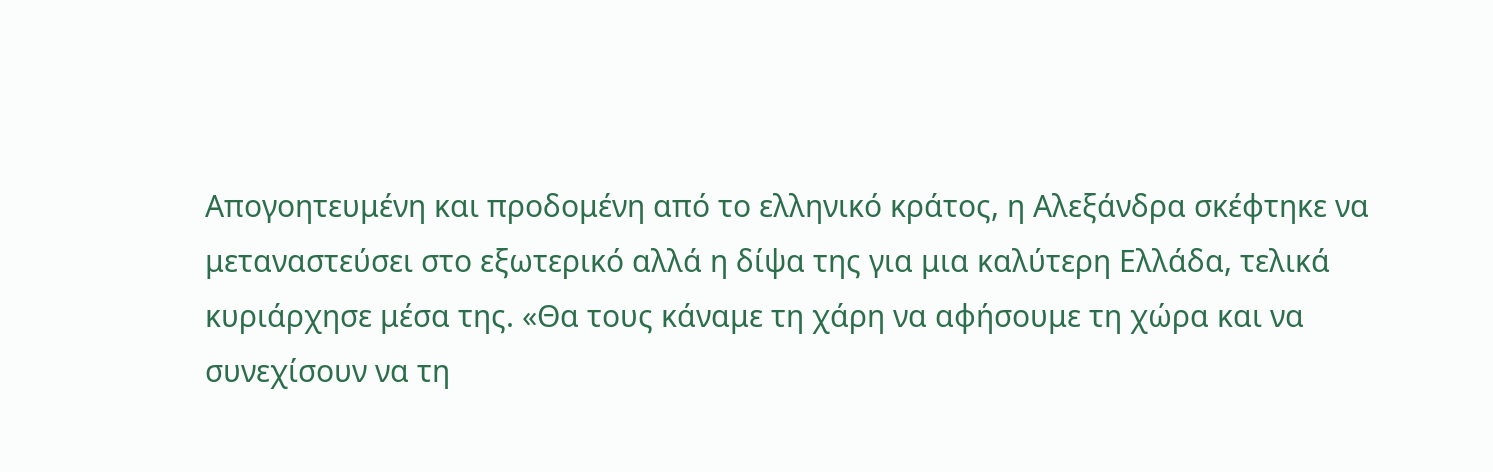Απογοητευμένη και προδομένη από το ελληνικό κράτος, η Αλεξάνδρα σκέφτηκε να μεταναστεύσει στο εξωτερικό αλλά η δίψα της για μια καλύτερη Ελλάδα, τελικά κυριάρχησε μέσα της. «Θα τους κάναμε τη χάρη να αφήσουμε τη χώρα και να συνεχίσουν να τη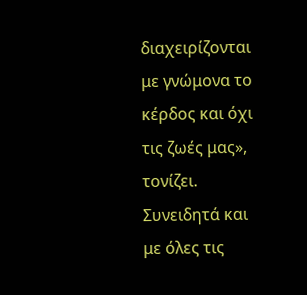διαχειρίζονται με γνώμονα το κέρδος και όχι τις ζωές μας», τονίζει. Συνειδητά και με όλες τις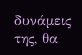δυνάμεις της, θα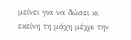μείνει για να δώσει κι εκείνη τη μάχη μέχρι την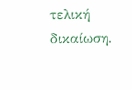τελική δικαίωση.